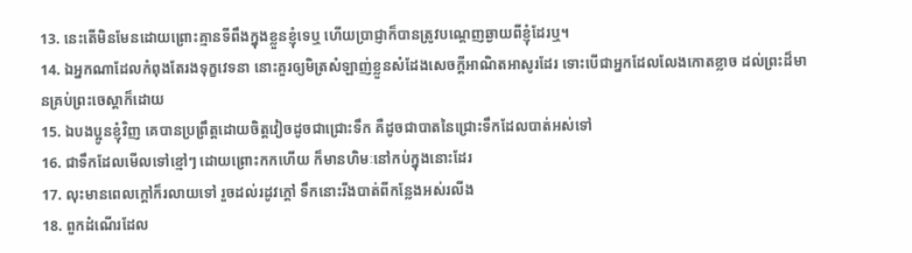13. នេះតើមិនមែនដោយព្រោះគ្មានទីពឹងក្នុងខ្លួនខ្ញុំទេឬ ហើយប្រាជ្ញាក៏បានត្រូវបណ្តេញឆ្ងាយពីខ្ញុំដែរឬ។
14. ឯអ្នកណាដែលកំពុងតែរងទុក្ខវេទនា នោះគួរឲ្យមិត្រសំឡាញ់ខ្លួនសំដែងសេចក្តីអាណិតអាសូរដែរ ទោះបើជាអ្នកដែលលែងកោតខ្លាច ដល់ព្រះដ៏មានគ្រប់ព្រះចេស្តាក៏ដោយ
15. ឯបងប្អូនខ្ញុំវិញ គេបានប្រព្រឹត្តដោយចិត្តវៀចដូចជាជ្រោះទឹក គឺដូចជាបាតនៃជ្រោះទឹកដែលបាត់អស់ទៅ
16. ជាទឹកដែលមើលទៅខ្មៅៗ ដោយព្រោះកកហើយ ក៏មានហិមៈនៅកប់ក្នុងនោះដែរ
17. លុះមានពេលក្តៅក៏រលាយទៅ រួចដល់រដូវក្តៅ ទឹកនោះរីងបាត់ពីកន្លែងអស់រលីង
18. ពួកដំណើរដែល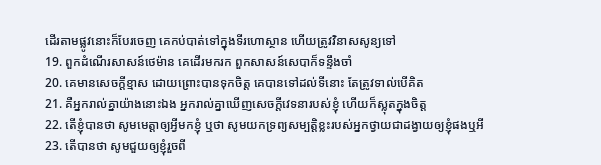ដើរតាមផ្លូវនោះក៏បែរចេញ គេកប់បាត់ទៅក្នុងទីរហោស្ថាន ហើយត្រូវវិនាសសូន្យទៅ
19. ពួកដំណើរសាសន៍ថេម៉ាន គេដើរមករក ពួកសាសន៍សេបាក៏ទន្ទឹងចាំ
20. គេមានសេចក្តីខ្មាស ដោយព្រោះបានទុកចិត្ត គេបានទៅដល់ទីនោះ តែត្រូវទាល់បើគិត
21. គឺអ្នករាល់គ្នាយ៉ាងនោះឯង អ្នករាល់គ្នាឃើញសេចក្តីវេទនារបស់ខ្ញុំ ហើយក៏ស្លុតក្នុងចិត្ត
22. តើខ្ញុំបានថា សូមមេត្តាឲ្យអ្វីមកខ្ញុំ ឬថា សូមយកទ្រព្យសម្បត្តិខ្លះរបស់អ្នកថ្វាយជាដង្វាយឲ្យខ្ញុំផងឬអី
23. តើបានថា សូមជួយឲ្យខ្ញុំរួចពី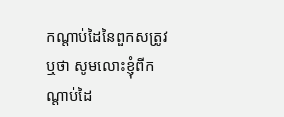កណ្តាប់ដៃនៃពួកសត្រូវ ឬថា សូមលោះខ្ញុំពីកណ្តាប់ដៃ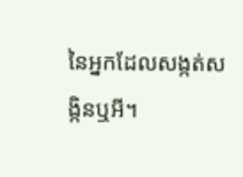នៃអ្នកដែលសង្កត់សង្កិនឬអី។